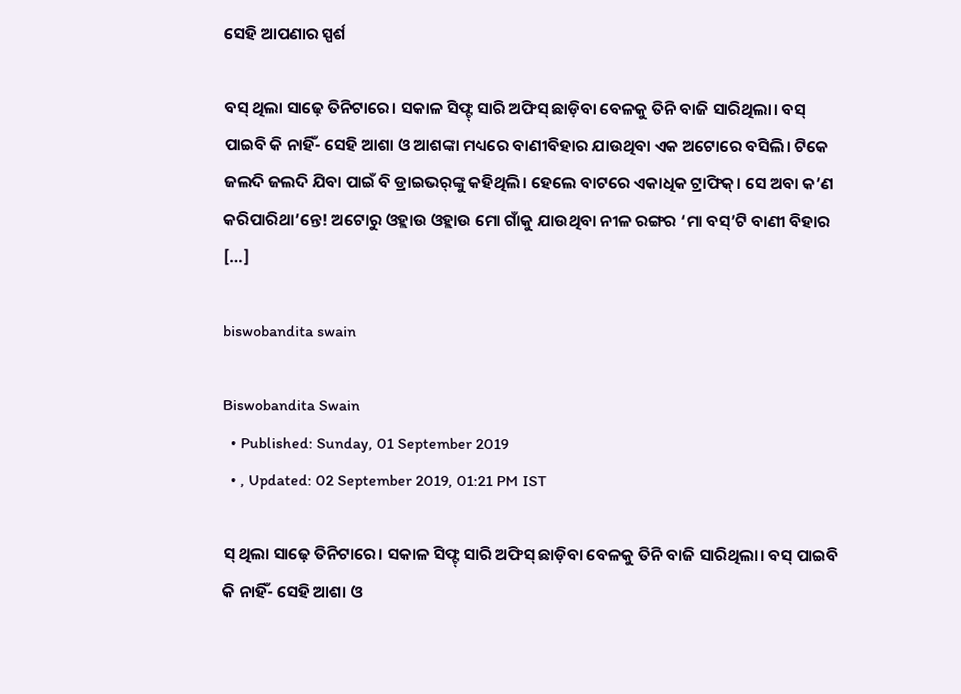ସେହି ଆପଣାର ସ୍ପର୍ଶ

ବସ୍ ଥିଲା ସାଢ଼େ ତିନିଟାରେ। ସକାଳ ସିଫ୍ଟ୍ ସାରି ଅଫିସ୍‌ ଛାଡ଼ିବା ବେଳକୁ ତିନି ବାଜି ସାରିଥିଲା। ବସ୍ ପାଇବି କି ନାହିଁ- ସେହି ଆଶା ଓ ଆଶଙ୍କା ମଧ୍ୟରେ ବାଣୀବିହାର ଯାଉଥିବା ଏକ ଅଟୋରେ ବସିଲି। ଟିକେ ଜଲଦି ଜଲଦି ଯିବା ପାଇଁ ବି ଡ୍ରାଇଭର୍‌ଙ୍କୁ କହିଥିଲି। ହେଲେ ବାଟରେ ଏକାଧିକ ଟ୍ରାଫିକ୍‌। ସେ ଅବା କ’ଣ କରିପାରିଥା’ନ୍ତେ! ଅଟୋରୁ ଓହ୍ଲାଉ ଓହ୍ଲାଉ ମୋ ଗାଁକୁ ଯାଉଥିବା ନୀଳ ରଙ୍ଗର ‘ମା ବସ୍‌’ଟି ବାଣୀ ବିହାର […]

biswobandita swain

Biswobandita Swain
  • Published: Sunday, 01 September 2019
  • , Updated: 02 September 2019, 01:21 PM IST

ସ୍ ଥିଲା ସାଢ଼େ ତିନିଟାରେ। ସକାଳ ସିଫ୍ଟ୍ ସାରି ଅଫିସ୍‌ ଛାଡ଼ିବା ବେଳକୁ ତିନି ବାଜି ସାରିଥିଲା। ବସ୍ ପାଇବି କି ନାହିଁ- ସେହି ଆଶା ଓ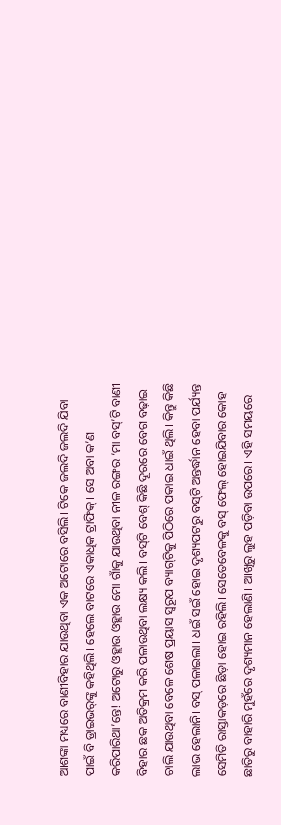ଆଶଙ୍କା ମଧ୍ୟରେ ବାଣୀବିହାର ଯାଉଥିବା ଏକ ଅଟୋରେ ବସିଲି। ଟିକେ ଜଲଦି ଜଲଦି ଯିବା ପାଇଁ ବି ଡ୍ରାଇଭର୍‌ଙ୍କୁ କହିଥିଲି। ହେଲେ ବାଟରେ ଏକାଧିକ ଟ୍ରାଫିକ୍‌। ସେ ଅବା କ’ଣ କରିପାରିଥା’ନ୍ତେ! ଅଟୋରୁ ଓହ୍ଲାଉ ଓହ୍ଲାଉ ମୋ ଗାଁକୁ ଯାଉଥିବା ନୀଳ ରଙ୍ଗର ‘ମା ବସ୍‌’ଟି ବାଣୀ ବିହାର ଛକ ଅତିକ୍ରମ କରି ପଳାଉଥିବା ଲକ୍ଷ୍ୟ କଲି। ବସ୍‌ଟି ବେଶ୍ କିଛି ଦୂରରେ ବେଗ ବଢ଼ାଇ ଚାଲି ଯାଉଥିବା ବେଳେ ଶେଷ ପ୍ରୟାସ ସ୍ୱରୂପ ବ୍ୟାଗ୍‌ଟିକୁ ପିଠିରେ ପକାଇ ଧାଇଁ ଥିଲି। କିନ୍ତୁ କିଛି ଲାଭ ହେଲାନି। ବସ୍ ପଳାଇଲା। ଧଇଁ ସଇଁ ହୋଇ ଦୃଶ୍ୟପଟରୁ ବସ୍‌ଟି ଅନ୍ତର୍ଦ୍ଧାନ ହେବା ପର୍ଯ୍ୟନ୍ତ ସେମିତି ରାସ୍ତାକଡ଼ରେ ଛିଡ଼ା ହୋଇ ରହିଲି। ସେତେବେଳକୁ ବସ୍ ଫେଲ୍ ହୋଇଯିବାର କୋହ ଛାତିରୁ ବାହାରି ମୁହଁରେ ଦୃଶ୍ୟମାନ ହେଲାଣି। ଆଖିରୁ ଲୁହ ପଡ଼ିବା ଉପରେ। ଏହି ସମୟରେ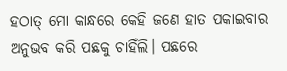ହଠାତ୍ ମୋ କାନ୍ଧରେ କେହି ଜଣେ ହାତ ପକାଇବାର ଅନୁଭବ କରି ପଛକୁ ଚାହିଁଲି। ପଛରେ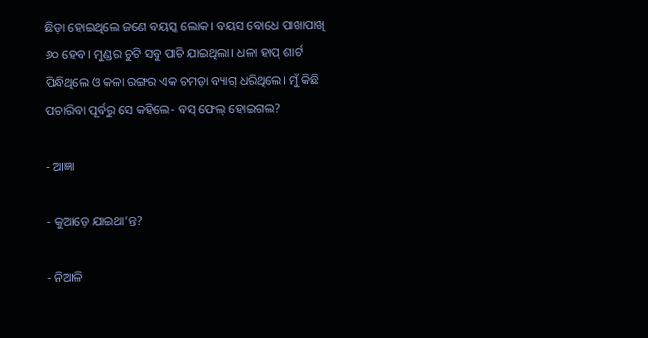ଛିଡ଼ା ହୋଇଥିଲେ ଜଣେ ବୟସ୍କ ଲୋକ। ବୟସ ବୋଧେ ପାଖାପାଖି ୬୦ ହେବ। ମୁଣ୍ଡର ଚୁଟି ସବୁ ପାଚି ଯାଇଥିଲା। ଧଳା ହାପ୍‌ ଶାର୍ଟ ପିନ୍ଧିଥିଲେ ଓ କଳା ରଙ୍ଗର ଏକ ଚମଡ଼ା ବ୍ୟାଗ୍‌ ଧରିଥିଲେ। ମୁଁ କିଛି ପଚାରିବା ପୂର୍ବରୁ ସେ କହିଲେ- ବସ୍‌ ଫେଲ୍‌ ହୋଇଗଲ?

- ଆଜ୍ଞା

- କୁଆଡ଼େ ଯାଇଥା’ନ୍ତ?

- ନିଆଳି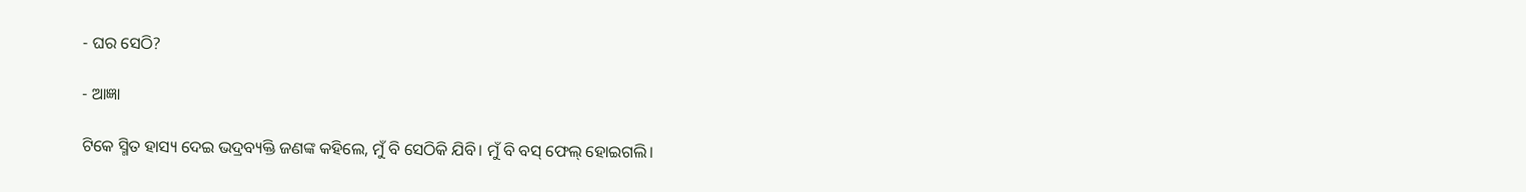- ଘର ସେଠି?

- ଆଜ୍ଞା

ଟିକେ ସ୍ମିତ ହାସ୍ୟ ଦେଇ ଭଦ୍ରବ୍ୟକ୍ତି ଜଣଙ୍କ କହିଲେ, ମୁଁ ବି ସେଠିକି ଯିବି। ମୁଁ ବି ବସ୍ ଫେଲ୍ ହୋଇଗଲି।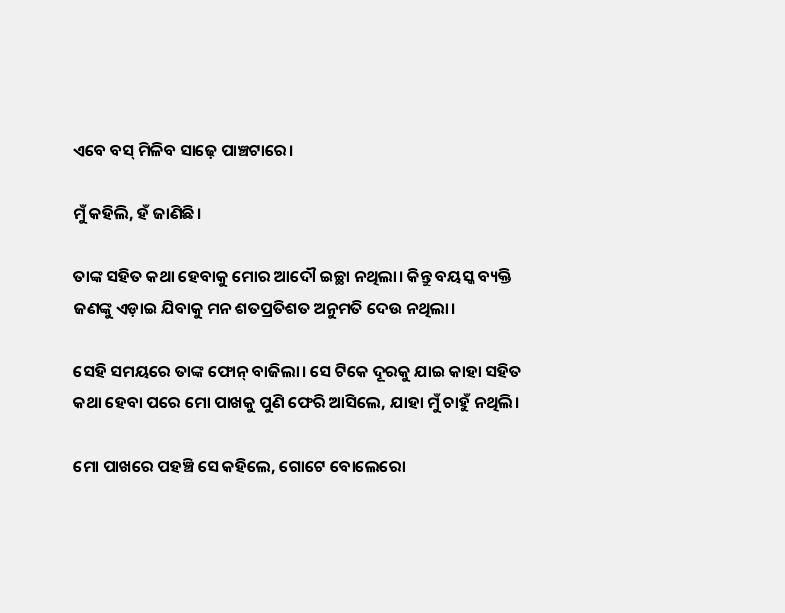ଏବେ ବସ୍ ମିଳିବ ସାଢ଼େ ପାଞ୍ଚଟାରେ।

ମୁଁ କହିଲି, ହଁ ଜାଣିଛି।

ତାଙ୍କ ସହିତ କଥା ହେବାକୁ ମୋର ଆଦୌ ଇଚ୍ଛା ନଥିଲା। କିନ୍ତୁ ବୟସ୍କ ବ୍ୟକ୍ତି ଜଣଙ୍କୁ ଏଡ଼ାଇ ଯିବାକୁ ମନ ଶତପ୍ରତିଶତ ଅନୁମତି ଦେଉ ନଥିଲା।

ସେହି ସମୟରେ ତାଙ୍କ ଫୋନ୍ ବାଜିଲା। ସେ ଟିକେ ଦୂରକୁ ଯାଇ କାହା ସହିତ କଥା ହେବା ପରେ ମୋ ପାଖକୁ ପୁଣି ଫେରି ଆସିଲେ, ଯାହା ମୁଁ ଚାହୁଁ ନଥିଲି।

ମୋ ପାଖରେ ପହଞ୍ଚି ସେ କହିଲେ, ଗୋଟେ ବୋଲେରୋ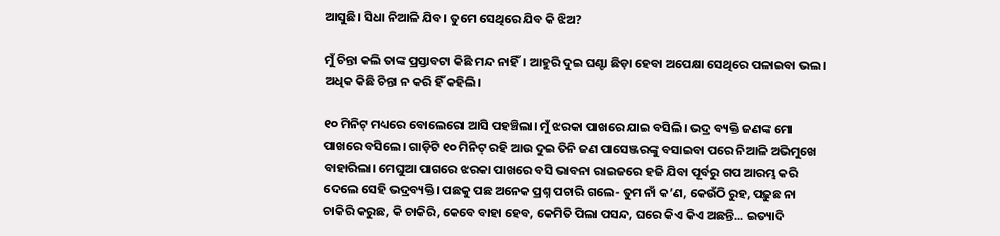ଆସୁଛି। ସିଧା ନିଆଳି ଯିବ। ତୁମେ ସେଥିରେ ଯିବ କି ଝିଅ?

ମୁଁ ଚିନ୍ତା କଲି ତାଙ୍କ ପ୍ରସ୍ତାବଟା କିଛି ମନ୍ଦ ନାହିଁ। ଆହୁରି ଦୁଇ ଘଣ୍ଟା ଛିଡ଼ା ହେବା ଅପେକ୍ଷା ସେଥିରେ ପଳାଇବା ଭଲ। ଅଧିକ କିଛି ଚିନ୍ତା ନ କରି ହିଁ କହିଲି।

୧୦ ମିନିଟ୍‌ ମଧ୍ୟରେ ବୋଲେରୋ ଆସି ପହଞ୍ଚିଲା। ମୁଁ ଝରକା ପାଖରେ ଯାଇ ବସିଲି। ଭଦ୍ର ବ୍ୟକ୍ତି ଜଣଙ୍କ ମୋ ପାଖରେ ବସିଲେ। ଗାଡ଼ିଟି ୧୦ ମିନିଟ୍ ରହି ଆଉ ଦୁଇ ତିନି ଜଣ ପାସେଞ୍ଜରଙ୍କୁ ବସାଇବା ପରେ ନିଆଳି ଅଭିମୁଖେ ବାହାରିଲା। ମେଘୁଆ ପାଗରେ ଝରକା ପାଖରେ ବସି ଭାବନା ରାଇଜରେ ହଜି ଯିବା ପୂର୍ବରୁ ଗପ ଆରମ୍ଭ କରି ଦେଲେ ସେହି ଭଦ୍ରବ୍ୟକ୍ତି। ପଛକୁ ପଛ ଅନେକ ପ୍ରଶ୍ନ ପଚାରି ଗଲେ- ତୁମ ନାଁ କ’ଣ, କେଉଁଠି ରୁହ, ପଢ଼ୁଛ ନା ଚାକିରି କରୁଛ, କି ଚାକିରି, କେବେ ବାହା ହେବ, କେମିତି ପିଲା ପସନ୍ଦ, ଘରେ କିଏ କିଏ ଅଛନ୍ତି... ଇତ୍ୟାଦି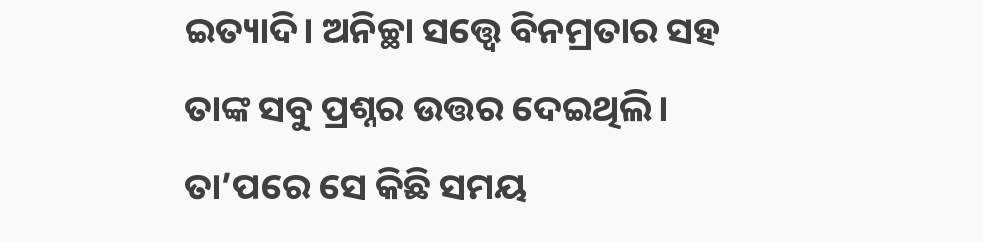ଇତ୍ୟାଦି। ଅନିଚ୍ଛା ସତ୍ତ୍ୱେ ବିନମ୍ରତାର ସହ ତାଙ୍କ ସବୁ ପ୍ରଶ୍ନର ଉତ୍ତର ଦେଇଥିଲି। ତା’ପରେ ସେ କିଛି ସମୟ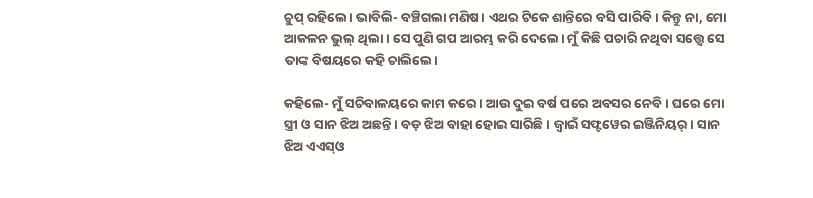ଚୁପ୍ ରହିଲେ। ଭାବିଲି- ବଞ୍ଚିଗଲା ମଣିଷ। ଏଥର ଟିକେ ଶାନ୍ତିରେ ବସି ପାରିବି। କିନ୍ତୁ ନା, ମୋ ଆକଳନ ଭୁଲ୍‌ ଥିଲା। ସେ ପୁଣି ଗପ ଆରମ୍ଭ କରି ଦେଲେ। ମୁଁ କିଛି ପଚାରି ନଥିବା ସତ୍ତ୍ୱେ ସେ ତାଙ୍କ ବିଷୟରେ କହି ଚାଲିଲେ।

କହିଲେ- ମୁଁ ସଚିବାଳୟରେ କାମ କରେ। ଆଉ ଦୁଇ ବର୍ଷ ପରେ ଅବସର ନେବି। ଘରେ ମୋ ସ୍ତ୍ରୀ ଓ ସାନ ଝିଅ ଅଛନ୍ତି। ବଡ଼ ଝିଅ ବାହା ହୋଇ ସାରିଛି। ଜ୍ୱାଇଁ ସଫ୍ଟୱେର ଇଞ୍ଜିନିୟର୍‌। ସାନ ଝିଅ ଏଏସ୍‌ଓ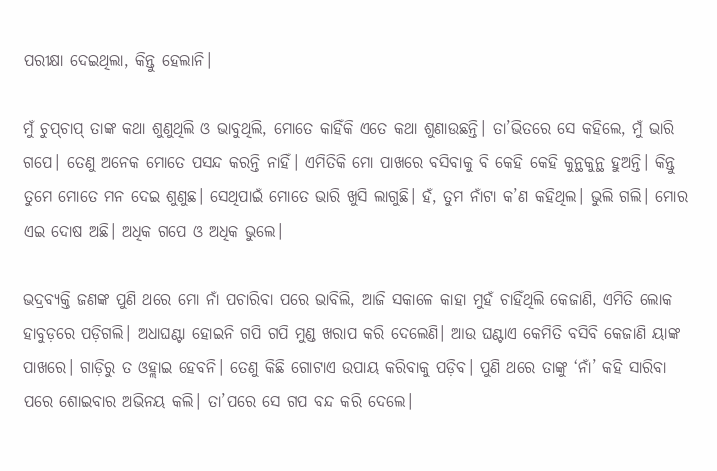ପରୀକ୍ଷା ଦେଇଥିଲା, କିନ୍ତୁ ହେଲାନି।

ମୁଁ ଚୁପ୍‌ଚାପ୍ ତାଙ୍କ କଥା ଶୁଣୁଥିଲି ଓ ଭାବୁଥିଲି, ମୋତେ କାହିଁକି ଏତେ କଥା ଶୁଣାଉଛନ୍ତି। ତା’ଭିତରେ ସେ କହିଲେ, ମୁଁ ଭାରି ଗପେ। ତେଣୁ ଅନେକ ମୋତେ ପସନ୍ଦ କରନ୍ତି ନାହିଁ। ଏମିତିକି ମୋ ପାଖରେ ବସିବାକୁ ବି କେହି କେହି କୁନ୍ଥକୁନ୍ଥ ହୁଅନ୍ତି। କିନ୍ତୁ ତୁମେ ମୋତେ ମନ ଦେଇ ଶୁଣୁଛ। ସେଥିପାଇଁ ମୋତେ ଭାରି ଖୁସି ଲାଗୁଛି। ହଁ, ତୁମ ନାଁଟା କ’ଣ କହିଥିଲ। ଭୁଲି ଗଲି। ମୋର ଏଇ ଦୋଷ ଅଛି। ଅଧିକ ଗପେ ଓ ଅଧିକ ଭୁଲେ।

ଭଦ୍ରବ୍ୟକ୍ତି ଜଣଙ୍କ ପୁଣି ଥରେ ମୋ ନାଁ ପଚାରିବା ପରେ ଭାବିଲି, ଆଜି ସକାଳେ କାହା ମୁହଁ ଚାହିଁଥିଲି କେଜାଣି, ଏମିତି ଲୋକ ହାବୁଡ଼ରେ ପଡ଼ିଗଲି। ଅଧାଘଣ୍ଟା ହୋଇନି ଗପି ଗପି ମୁଣ୍ଡ ଖରାପ କରି ଦେଲେଣି। ଆଉ ଘଣ୍ଟାଏ କେମିତି ବସିବି କେଜାଣି ୟାଙ୍କ ପାଖରେ। ଗାଡ଼ିରୁ ତ ଓହ୍ଲାଇ ହେବନି। ତେଣୁ କିଛି ଗୋଟାଏ ଉପାୟ କରିବାକୁ ପଡ଼ିବ। ପୁଣି ଥରେ ତାଙ୍କୁ ‘ନାଁ’ କହି ସାରିବା ପରେ ଶୋଇବାର ଅଭିନୟ କଲି। ତା’ପରେ ସେ ଗପ ବନ୍ଦ କରି ଦେଲେ।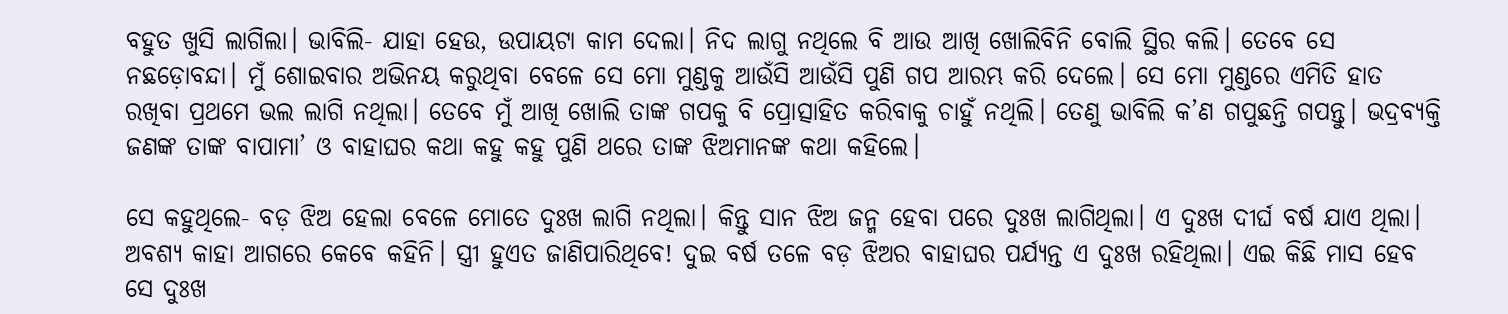ବହୁତ ଖୁସି ଲାଗିଲା। ଭାବିଲି- ଯାହା ହେଉ, ଉପାୟଟା କାମ ଦେଲା। ନିଦ ଲାଗୁ ନଥିଲେ ବି ଆଉ ଆଖି ଖୋଲିବିନି ବୋଲି ସ୍ଥିର କଲି। ତେବେ ସେ ନଛଡ଼ୋବନ୍ଦା। ମୁଁ ଶୋଇବାର ଅଭିନୟ କରୁଥିବା ବେଳେ ସେ ମୋ ମୁଣ୍ଡକୁ ଆଉଁସି ଆଉଁସି ପୁଣି ଗପ ଆରମ୍ଭ କରି ଦେଲେ। ସେ ମୋ ମୁଣ୍ଡରେ ଏମିତି ହାତ ରଖିବା ପ୍ରଥମେ ଭଲ ଲାଗି ନଥିଲା। ତେବେ ମୁଁ ଆଖି ଖୋଲି ତାଙ୍କ ଗପକୁ ବି ପ୍ରୋତ୍ସାହିତ କରିବାକୁ ଚାହୁଁ ନଥିଲି। ତେଣୁ ଭାବିଲି କ’ଣ ଗପୁଛନ୍ତି ଗପନ୍ତୁ। ଭଦ୍ରବ୍ୟକ୍ତି ଜଣଙ୍କ ତାଙ୍କ ବାପାମା’ ଓ ବାହାଘର କଥା କହୁ କହୁ ପୁଣି ଥରେ ତାଙ୍କ ଝିଅମାନଙ୍କ କଥା କହିଲେ।

ସେ କହୁଥିଲେ- ବଡ଼ ଝିଅ ହେଲା ବେଳେ ମୋତେ ଦୁଃଖ ଲାଗି ନଥିଲା। କିନ୍ତୁ ସାନ ଝିଅ ଜନ୍ମ ହେବା ପରେ ଦୁଃଖ ଲାଗିଥିଲା। ଏ ଦୁଃଖ ଦୀର୍ଘ ବର୍ଷ ଯାଏ ଥିଲା। ଅବଶ୍ୟ କାହା ଆଗରେ କେବେ କହିନି। ସ୍ତ୍ରୀ ହୁଏତ ଜାଣିପାରିଥିବେ! ଦୁଇ ବର୍ଷ ତଳେ ବଡ଼ ଝିଅର ବାହାଘର ପର୍ଯ୍ୟନ୍ତ ଏ ଦୁଃଖ ରହିଥିଲା। ଏଇ କିଛି ମାସ ହେବ ସେ ଦୁଃଖ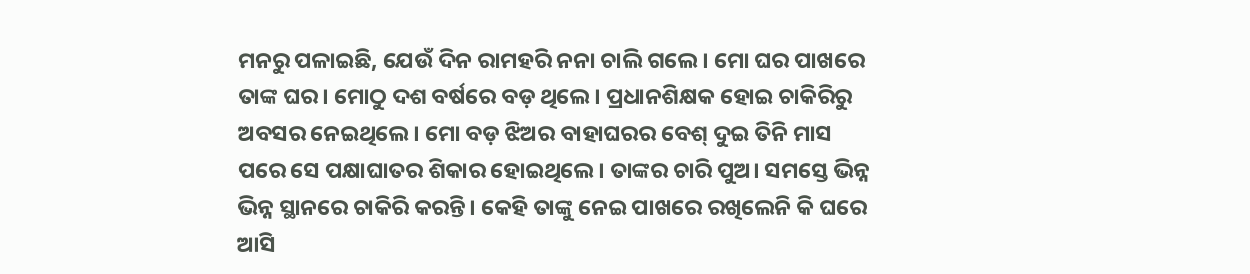ମନରୁ ପଳାଇଛି, ଯେଉଁ ଦିନ ରାମହରି ନନା ଚାଲି ଗଲେ। ମୋ ଘର ପାଖରେ ତାଙ୍କ ଘର। ମୋଠୁ ଦଶ ବର୍ଷରେ ବଡ଼ ଥିଲେ। ପ୍ରଧାନଶିକ୍ଷକ ହୋଇ ଚାକିରିରୁ ଅବସର ନେଇଥିଲେ। ମୋ ବଡ଼ ଝିଅର ବାହାଘରର ବେଶ୍ ଦୁଇ ତିନି ମାସ ପରେ ସେ ପକ୍ଷାଘାତର ଶିକାର ହୋଇଥିଲେ। ତାଙ୍କର ଚାରି ପୁଅ। ସମସ୍ତେ ଭିନ୍ନ ଭିନ୍ନ ସ୍ଥାନରେ ଚାକିରି କରନ୍ତି। କେହି ତାଙ୍କୁ ନେଇ ପାଖରେ ରଖିଲେନି କି ଘରେ ଆସି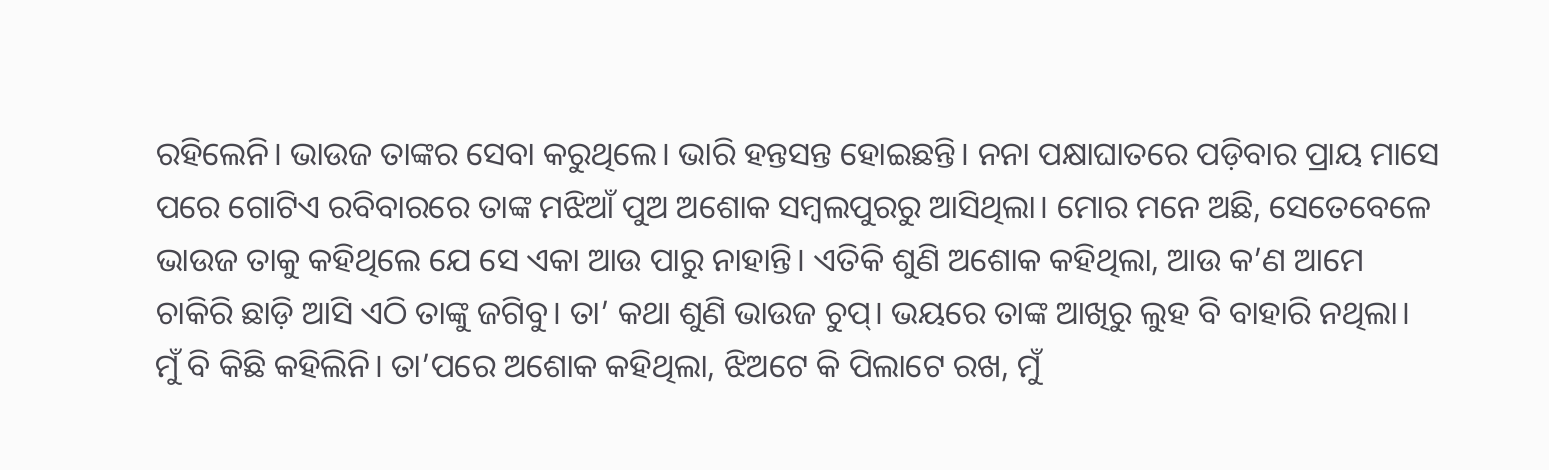ରହିଲେନି। ଭାଉଜ ତାଙ୍କର ସେବା କରୁଥିଲେ। ଭାରି ହନ୍ତସନ୍ତ ହୋଇଛନ୍ତି। ନନା ପକ୍ଷାଘାତରେ ପଡ଼ିବାର ପ୍ରାୟ ମାସେ ପରେ ଗୋଟିଏ ରବିବାରରେ ତାଙ୍କ ମଝିଆଁ ପୁଅ ଅଶୋକ ସମ୍ବଲପୁରରୁ ଆସିଥିଲା। ମୋର ମନେ ଅଛି, ସେତେବେଳେ ଭାଉଜ ତାକୁ କହିଥିଲେ ଯେ ସେ ଏକା ଆଉ ପାରୁ ନାହାନ୍ତି। ଏତିକି ଶୁଣି ଅଶୋକ କହିଥିଲା, ଆଉ କ’ଣ ଆମେ ଚାକିରି ଛାଡ଼ି ଆସି ଏଠି ତାଙ୍କୁ ଜଗିବୁ। ତା’ କଥା ଶୁଣି ଭାଉଜ ଚୁପ୍‌। ଭୟରେ ତାଙ୍କ ଆଖିରୁ ଲୁହ ବି ବାହାରି ନଥିଲା। ମୁଁ ବି କିଛି କହିଲିନି। ତା’ପରେ ଅଶୋକ କହିଥିଲା, ଝିଅଟେ କି ପିଲାଟେ ରଖ, ମୁଁ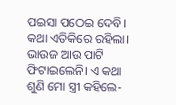ପଇସା ପଠେଇ ଦେବି। କଥା ଏତିକିରେ ରହିଲା। ଭାଉଜ ଆଉ ପାଟି ଫିଟାଇଲେନି। ଏ କଥା ଶୁଣି ମୋ ସ୍ତ୍ରୀ କହିଲେ-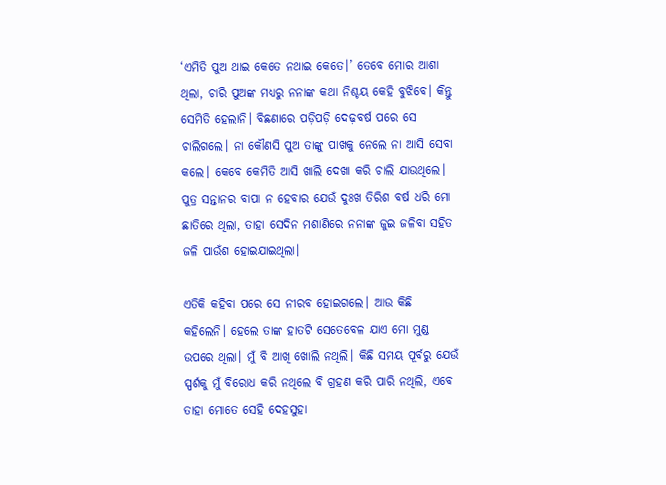‘ଏମିତି ପୁଅ ଥାଇ କେତେ ନଥାଇ କେତେ।’ ତେବେ ମୋର ଆଶା ଥିଲା, ଚାରି ପୁଅଙ୍କ ମଧ୍ୟରୁ ନନାଙ୍କ କଥା ନିଶ୍ଚୟ କେହି ବୁଝିବେ। କିନ୍ତୁ ସେମିତି ହେଲାନି। ବିଛଣାରେ ପଡ଼ିପଡ଼ି ଦେଢ଼ବର୍ଷ ପରେ ସେ ଚାଲିଗଲେ। ନା କୌଣସି ପୁଅ ତାଙ୍କୁ ପାଖକୁ ନେଲେ ନା ଆସି ସେବା କଲେ। କେବେ କେମିତି ଆସି ଖାଲି ଦେଖା କରି ଚାଲି ଯାଉଥିଲେ। ପୁତ୍ର ସନ୍ତାନର ବାପା ନ ହେବାର ଯେଉଁ ଦୁଃଖ ତିରିଶ ବର୍ଷ ଧରି ମୋ ଛାତିରେ ଥିଲା, ତାହା ସେଦିନ ମଶାଣିରେ ନନାଙ୍କ ଜୁଇ ଜଳିବା ସହିତ ଜଳି ପାଉଁଶ ହୋଇଯାଇଥିଲା।

ଏତିକି କହିବା ପରେ ସେ ନୀରବ ହୋଇଗଲେ। ଆଉ କିଛି କହିଲେନି। ହେଲେ ତାଙ୍କ ହାତଟି ସେତେବେଳ ଯାଏ ମୋ ମୁଣ୍ଡ ଉପରେ ଥିଲା। ମୁଁ ବି ଆଖି ଖୋଲି ନଥିଲି। କିଛି ସମୟ ପୂର୍ବରୁ ଯେଉଁ ସ୍ପର୍ଶକୁ ମୁଁ ବିରୋଧ କରି ନଥିଲେ ବି ଗ୍ରହଣ କରି ପାରି ନଥିଲି, ଏବେ ତାହା ମୋତେ ସେହି ଦେହସୁହା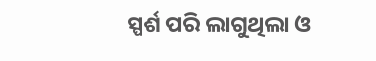ସ୍ପର୍ଶ ପରି ଲାଗୁଥିଲା ଓ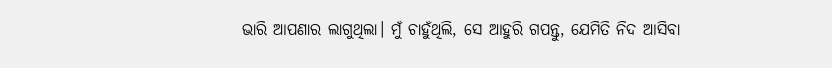ଭାରି ଆପଣାର ଲାଗୁଥିଲା। ମୁଁ ଚାହୁଁଥିଲି, ସେ ଆହୁରି ଗପନ୍ତୁ, ଯେମିତି ନିଦ ଆସିବା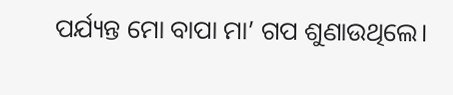ପର୍ଯ୍ୟନ୍ତ ମୋ ବାପା ମା’ ଗପ ଶୁଣାଉଥିଲେ।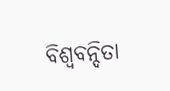ବିଶ୍ୱବନ୍ଦିତା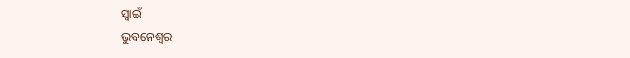ସ୍ୱାଇଁ
ଭୁବନେଶ୍ୱର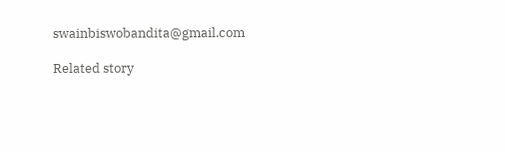swainbiswobandita@gmail.com

Related story